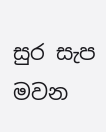සුර සැප මවන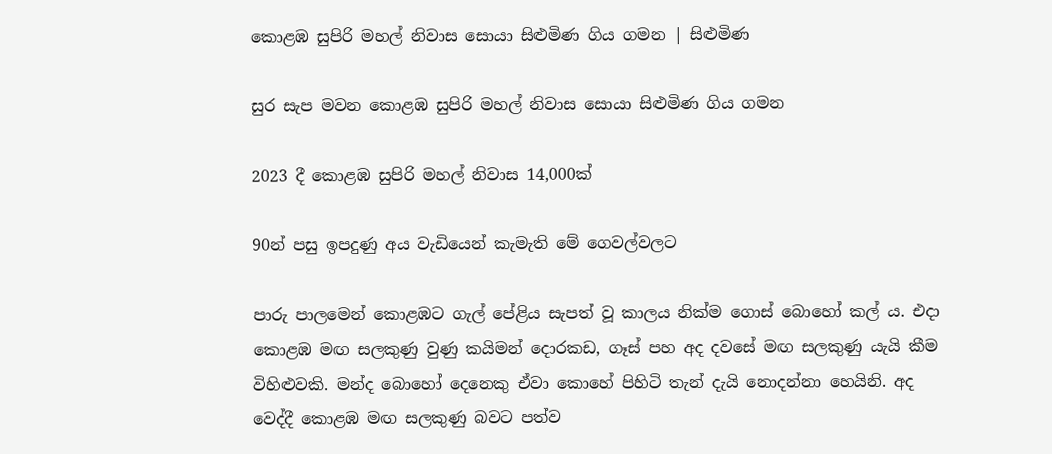කොළඹ සුපිරි මහල් නිවාස සොයා සිළුමිණ ගිය ගමන | සිළුමිණ

සුර සැප මවන කොළඹ සුපිරි මහල් නිවාස සොයා සිළුමිණ ගිය ගමන

2023 දී කොළඹ සුපිරි මහල් නිවාස 14,000ක්

90න් පසු ඉපදුණු අය වැඩියෙන් කැමැති මේ ගෙවල්වලට

පාරු පාලමෙන් කොළඹට ගැල් පේළිය සැපත් වූ කාලය නික්ම ගොස් බොහෝ කල් ය. එදා කොළඹ මඟ සලකුණු වුණු කයිමන් දොරකඩ, ගෑස් පහ අද දවසේ මඟ සලකුණු යැයි කීම විහිළුවකි. මන්ද බොහෝ දෙනෙකු ඒවා කොහේ පිහිටි තැන් දැයි නොදන්නා හෙයිනි. අද වෙද්දී කොළඹ මඟ සලකුණු බවට පත්ව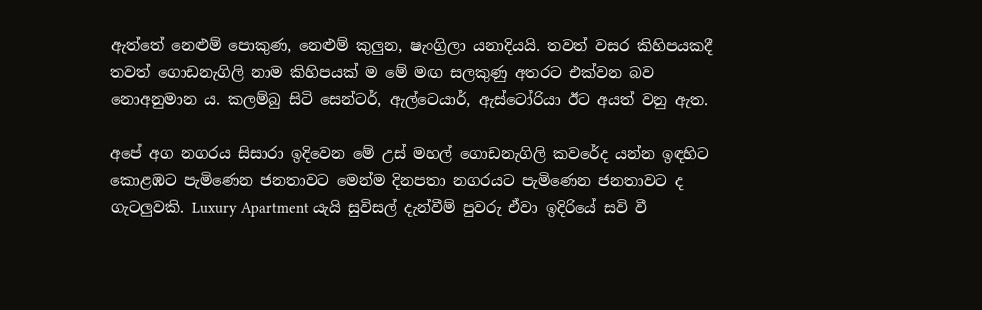ඇත්තේ නෙළුම් පොකුණ, නෙළුම් කුලුන, ෂැංග්‍රිලා යනාදියයි. තවත් වසර කිහිපයකදී තවත් ගොඩනැගිලි නාම කිහිපයක් ම මේ මඟ සලකුණු අතරට එක්වන බව නොඅනුමාන ය. කලම්බු සිටි සෙන්ටර්, ඇල්ටෙයාර්, ඇස්ටෝරියා ඊට අයත් වනු ඇත.

අපේ අග නගරය සිසාරා ඉදිවෙන මේ උස් මහල් ගොඩනැගිලි කවරේද යන්න ඉඳහිට කොළඹට පැමිණෙන ජනතාවට මෙන්ම දිනපතා නගරයට පැමිණෙන ජනතාවට ද ගැටලුවකි. Luxury Apartment යැයි සුවිසල් දැන්වීම් පුවරු ඒවා ඉදිරියේ සවි වී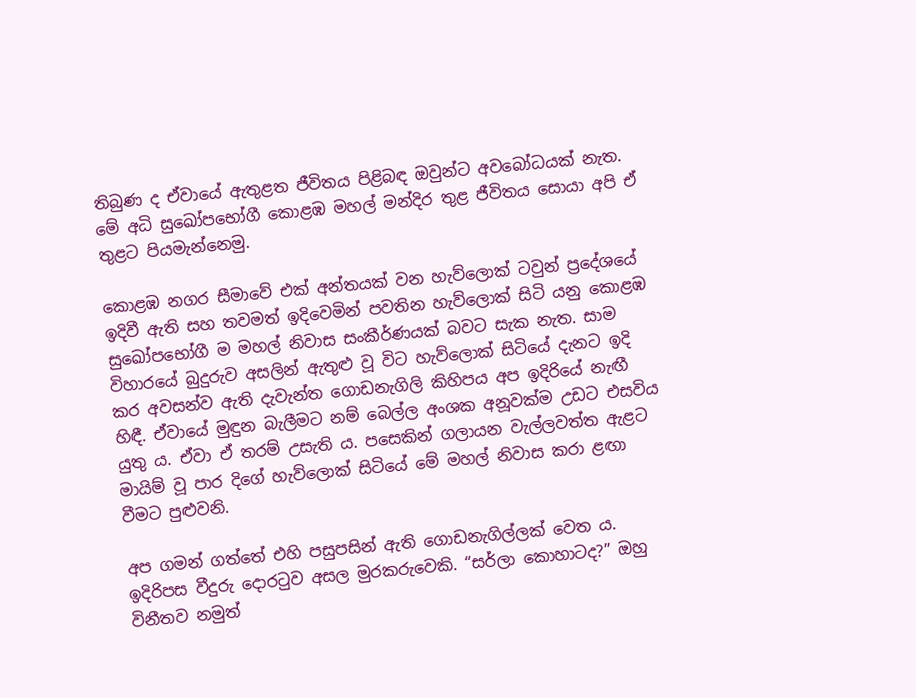තිබුණ ද ඒවායේ ඇතුළත ජීවිතය පිළිබඳ ඔවුන්ට අවබෝධයක් නැත. මේ අධි සුඛෝපභෝගී කොළඹ මහල් මන්දිර තුළ ජීවිතය සොයා අපි ඒ තුළට පියමැන්නෙමු.

කොළඹ නගර සීමාවේ එක් අන්තයක් වන හැව්ලොක් ටවුන් ප්‍රදේශයේ ඉදිවී ඇති සහ තවමත් ඉදිවෙමින් පවතින හැව්ලොක් සිටි යනු කොළඹ සුඛෝපභෝගී ම මහල් නිවාස සංකීර්ණයක් බවට සැක නැත. සාම විහාරයේ බුදුරුව අසලින් ඇතුළු වූ විට හැව්ලොක් සිටියේ දැනට ඉදි කර අවසන්ව ඇති දැවැන්ත ගොඩනැගිලි කිහිපය අප ඉදිරියේ නැඟී හිඳී. ඒවායේ මුඳුන බැලීමට නම් බෙල්ල අංශක අනූවක්ම උඩට එසවිය යුතු ය. ඒවා ඒ තරම් උසැති ය. පසෙකින් ගලායන වැල්ලවත්ත ඇළට මායිම් වූ පාර දිගේ හැව්ලොක් සිටියේ මේ මහල් නිවාස කරා ළඟා වීමට පුළුවනි.

අප ගමන් ගත්තේ එහි පසුපසින් ඇති ගොඩනැගිල්ලක් වෙත ය. ඉදිරිපස වීදුරු දොරටුව අසල මුරකරුවෙකි. “සර්ලා කොහාටද?” ඔහු විනීතව නමුත්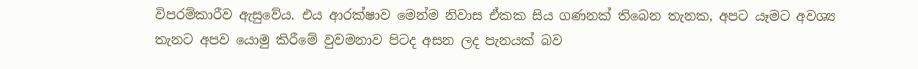විපරම්කාරීව ඇසුවේය. එය ආරක්ෂාව මෙන්ම නිවාස ඒකක සිය ගණනක් තිබෙන තැනක, අපට යෑමට අවශ්‍ය තැනට අපව යොමු කිරීමේ වුවමනාව පිටද අසන ලද පැනයක් බව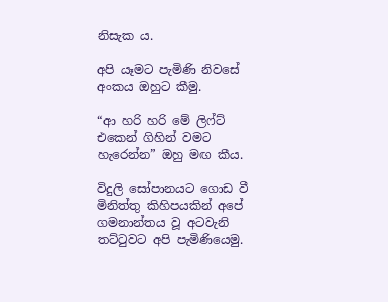නිසැක ය.

අපි යෑමට පැමිණි නිවසේ අංකය ඔහුට කීමු.

“ආ හරි හරි මේ ලිෆ්ට් එකෙන් ගිහින් වමට හැරෙන්න” ඔහු මඟ කීය.

විදුලි සෝපානයට ගොඩ වී මිනිත්තු කිහිපයකින් අපේ ගමනාන්තය වූ අටවැනි තට්ටුවට අපි පැමිණියෙමු.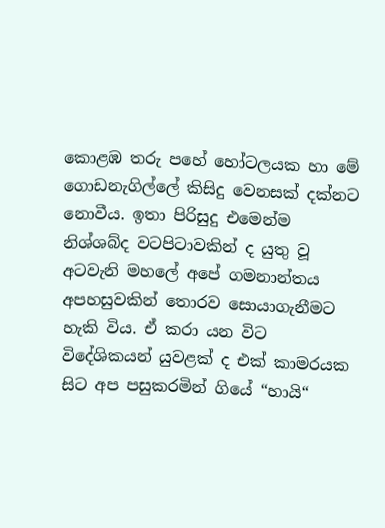කොළඹ තරු පහේ හෝටලයක හා මේ ගොඩනැගිල්ලේ කිසිදු වෙනසක් දක්නට නොවීය. ඉතා පිරිසුදු එමෙන්ම නිශ්ශබ්ද වටපිටාවකින් ද යුතු වූ අටවැනි මහලේ අපේ ගමනාන්තය අපහසුවකින් තොරව සොයාගැනීමට හැකි විය. ඒ කරා යන විට විදේශිකයන් යුවළක් ද එක් කාමරයක සිට අප පසුකරමින් ගියේ “හායි“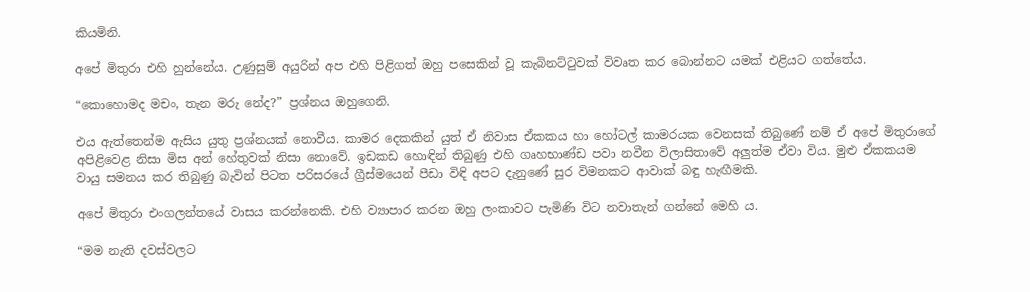කියමිනි.

අපේ මිතුරා එහි හුන්නේය. උණුසුම් අයුරින් අප එහි පිළිගත් ඔහු පසෙකින් වූ කැබිනට්ටුවක් විවෘත කර බොන්නට යමක් එළියට ගත්තේය.

“කොහොමද මචං, තැන මරු නේද?” ප්‍රශ්නය ඔහුගෙනි.

එය ඇත්තෙන්ම ඇසිය යුතු ප්‍රශ්නයක් නොවීය. කාමර දෙකකින් යුත් ඒ නිවාස ඒකකය හා හෝටල් කාමරයක වෙනසක් තිබුණේ නම් ඒ අපේ මිතුරාගේ අපිළිවෙළ නිසා මිස අන් හේතුවක් නිසා නොවේ. ඉඩකඩ හොඳින් තිබුණු එහි ගෘහභාණ්ඩ පවා නවීන විලාසිතාවේ අලුත්ම ඒවා විය. මුළු ඒකකයම වායු සමනය කර තිබුණු බැවින් පිටත පරිසරයේ ග්‍රීස්මයෙන් පීඩා විඳි අපට දැනුණේ සුර විමනකට ආවාක් බඳු හැඟීමකි.

අපේ මිතුරා එංගලන්තයේ වාසය කරන්නෙකි. එහි ව්‍යාපාර කරන ඔහු ලංකාවට පැමිණි විට නවාතැන් ගන්නේ මෙහි ය.

“මම නැති දවස්වලට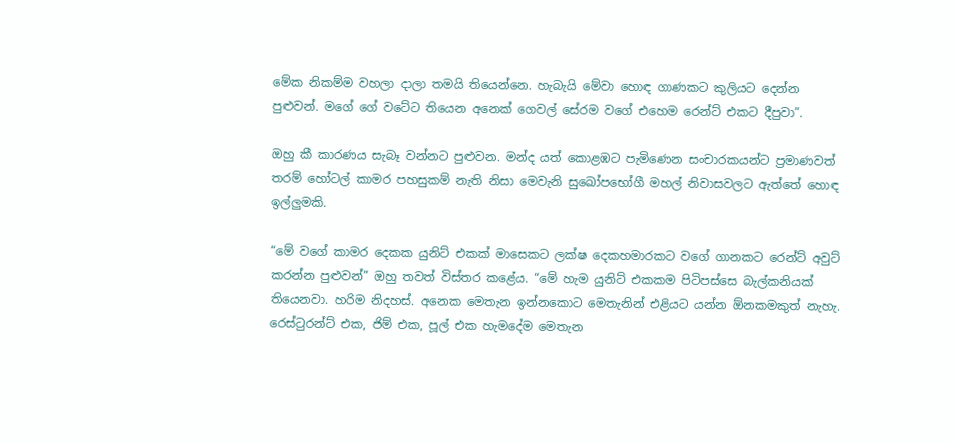මේක නිකම්ම වහලා දාලා තමයි තියෙන්නෙ. හැබැයි මේවා හොඳ ගාණකට කුලියට දෙන්න පුළුවන්. මගේ ගේ වටේට තියෙන අනෙක් ගෙවල් සේරම වගේ එහෙම රෙන්ට් එකට දීපුවා”.

ඔහු කී කාරණය සැබෑ වන්නට පුළුවන. මන්ද යත් කොළඹට පැමිණෙන සංචාරකයන්ට ප්‍රමාණවත් තරම් හෝටල් කාමර පහසුකම් නැති නිසා මෙවැනි සුඛෝපභෝගී මහල් නිවාසවලට ඇත්තේ හොඳ ඉල්ලුමකි.

“මේ වගේ කාමර දෙකක යුනිට් එකක් මාසෙකට ලක්ෂ දෙකහමාරකට වගේ ගානකට රෙන්ට් අවුට් කරන්න පුළුවන්” ඔහු තවත් විස්තර කළේය. “මේ හැම යුනිට් එකකම පිටිපස්සෙ බැල්කනියක් තියෙනවා. හරිම නිදහස්. අනෙක මෙතැන ඉන්නකොට මෙතැනින් එළියට යන්න ඕනකමකුත් නැහැ. රෙස්ටුරන්ට් එක, ජිම් එක, පූල් එක හැමදේම මෙතැන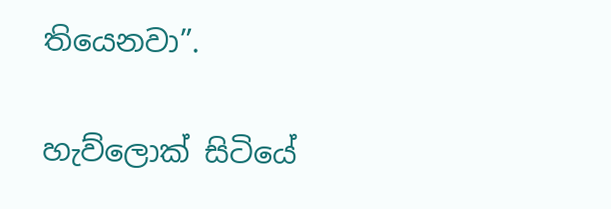තියෙනවා”.

හැව්ලොක් සිටියේ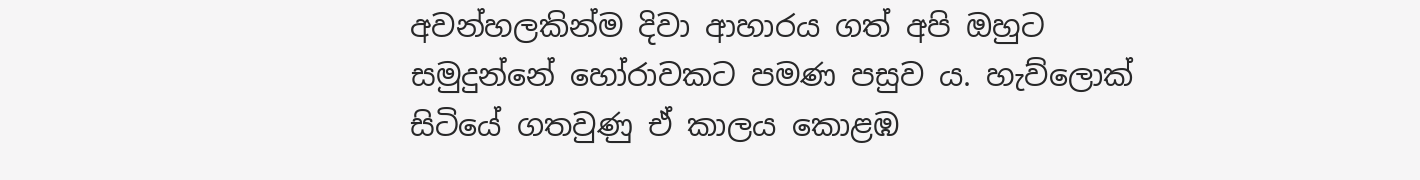අවන්හලකින්ම දිවා ආහාරය ගත් අපි ඔහුට සමුදුන්නේ හෝරාවකට පමණ පසුව ය. හැව්ලොක් සිටියේ ගතවුණු ඒ කාලය කොළඹ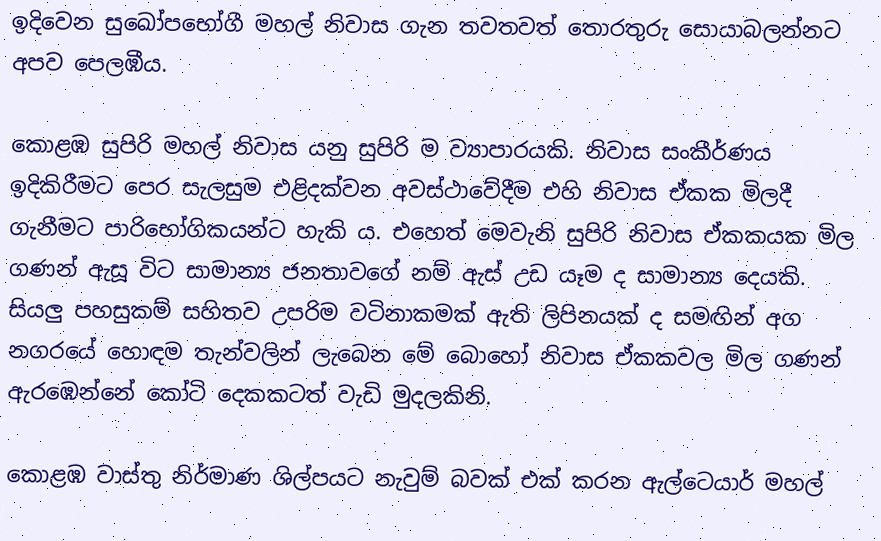ඉදිවෙන සුඛෝපභෝගී මහල් නිවාස ගැන තවතවත් තොරතුරු සොයාබලන්නට අපව පෙලඹීය.

කොළඹ සුපිරි මහල් නිවාස යනු සුපිරි ම ව්‍යාපාරයකි. නිවාස සංකීර්ණය ඉදිකිරීමට පෙර සැලසුම එළිදක්වන අවස්ථාවේදීම එහි නිවාස ඒකක මිලදී ගැනීමට පාරිභෝගිකයන්ට හැකි ය. එහෙත් මෙවැනි සුපිරි නිවාස ඒකකයක මිල ගණන් ඇසූ විට සාමාන්‍ය ජනතාවගේ නම් ඇස් උඩ යෑම ද සාමාන්‍ය දෙයකි. සියලු පහසුකම් සහිතව උපරිම වටිනාකමක් ඇති ලිපිනයක් ද සමඟින් අග නගරයේ හොඳම තැන්වලින් ලැබෙන මේ බොහෝ නිවාස ඒකකවල මිල ගණන් ඇරඹෙන්නේ කෝටි දෙකකටත් වැඩි මුදලකිනි.

කොළඹ වාස්තු නිර්මාණ ශිල්පයට නැවුම් බවක් එක් කරන ඇල්ටෙයාර් මහල්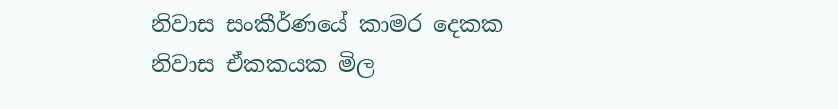නිවාස සංකීර්ණයේ කාමර දෙකක නිවාස ඒකකයක මිල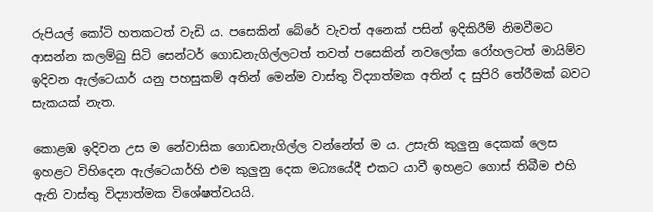රුපියල් කෝටි හතකටත් වැඩි ය. පසෙකින් බේරේ වැවත් අනෙක් පසින් ඉදිකිරීම් නිමවීමට ආසන්න කලම්බු සිටි සෙන්ටර් ගොඩනැගිල්ලටත් තවත් පසෙකින් නවලෝක රෝහලටත් මායිම්ව ඉදිවන ඇල්ටෙයාර් යනු පහසුකම් අතින් මෙන්ම වාස්තු විද්‍යාත්මක අතින් ද සුපිරි තේරීමක් බවට සැකයක් නැත.

කොළඹ ඉදිවන උස ම නේවාසික ගොඩනැගිල්ල වන්නේත් ම ය. උසැති කුලුනු දෙකක් ලෙස ඉහළට විහිදෙන ඇල්ටෙයාර්හි එම කුලුනු දෙක මධ්‍යයේදී එකට යාවී ඉහළට ගොස් තිබීම එහි ඇති වාස්තු විද්‍යාත්මක විශේෂත්වයයි.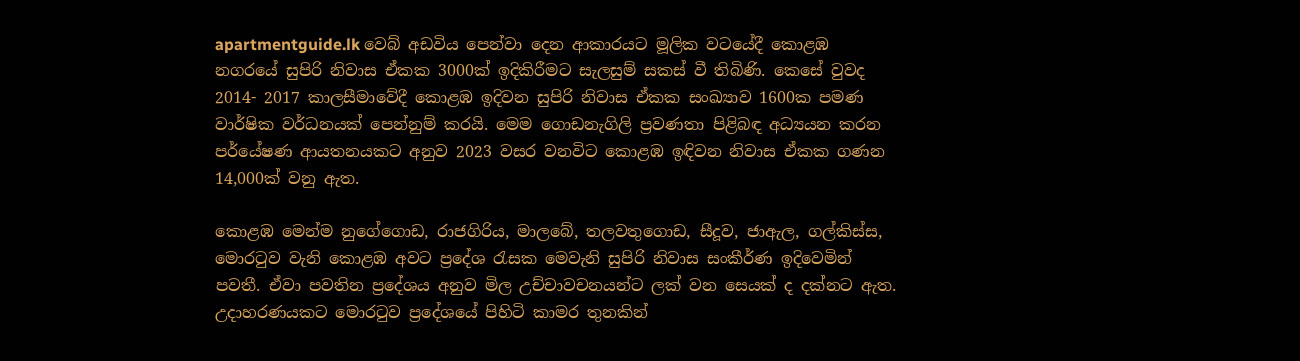apartmentguide.lk වෙබ් අඩවිය පෙන්වා දෙන ආකාරයට මූලික වටයේදී කොළඹ නගරයේ සුපිරි නිවාස ඒකක 3000ක් ඉදිකිරීමට සැලසුම් සකස් වී තිබිණි. කෙසේ වුවද 2014- 2017 කාලසීමාවේදී කොළඹ ඉදිවන සුපිරි නිවාස ඒකක සංඛ්‍යාව 1600ක පමණ වාර්ෂික වර්ධනයක් පෙන්නුම් කරයි. මෙම ගොඩනැගිලි ප්‍රවණතා පිළිබඳ අධ්‍යයන කරන පර්යේෂණ ආයතනයකට අනුව 2023 වසර වනවිට කොළඹ ඉඳිවන නිවාස ඒකක ගණන 14,000ක් වනු ඇත.

කොළඹ මෙන්ම නුගේගොඩ, රාජගිරිය, මාලබේ, තලවතුගොඩ, සීදූව, ජාඇල, ගල්කිස්ස, මොරටුව වැනි කොළඹ අවට ප්‍රදේශ රැසක මෙවැනි සුපිරි නිවාස සංකීර්ණ ඉදිවෙමින් පවතී. ඒවා පවතින ප්‍රදේශය අනුව මිල උච්චාවචනයන්ට ලක් වන සෙයක් ද දක්නට ඇත. උදාහරණයකට මොරටුව ප්‍රදේශයේ පිහිටි කාමර තුනකින්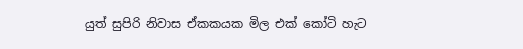යුත් සුපිරි නිවාස ඒකකයක මිල එක් කෝටි හැට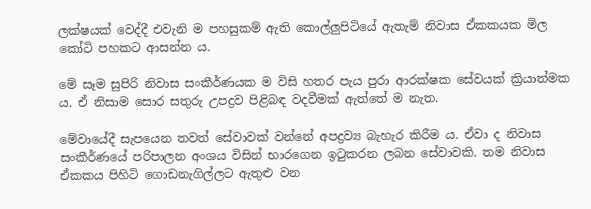ලක්ෂයක් වෙද්දී එවැනි ම පහසුකම් ඇති කොල්ලුපිටියේ ඇතැම් නිවාස ඒකකයක මිල කෝටි පහකට ආසන්න ය.

මේ සෑම සුපිරි නිවාස සංකීර්ණයක ම විසි හතර පැය පුරා ආරක්ෂක සේවයක් ක්‍රියාත්මක ය. ඒ නිසාම සොර සතුරු උපද්‍රව පිළිබඳ වදවීමක් ඇත්තේ ම නැත.

මේවායේදී සැපයෙන තවත් සේවාවක් වන්නේ අපද්‍රව්‍ය බැහැර කිරීම ය. ඒවා ද නිවාස සංකීර්ණයේ පරිපාලන අංශය විසින් භාරගෙන ඉටුකරන ලබන සේවාවකි. තම නිවාස ඒකකය පිහිටි ගොඩනැගිල්ලට ඇතුළු වන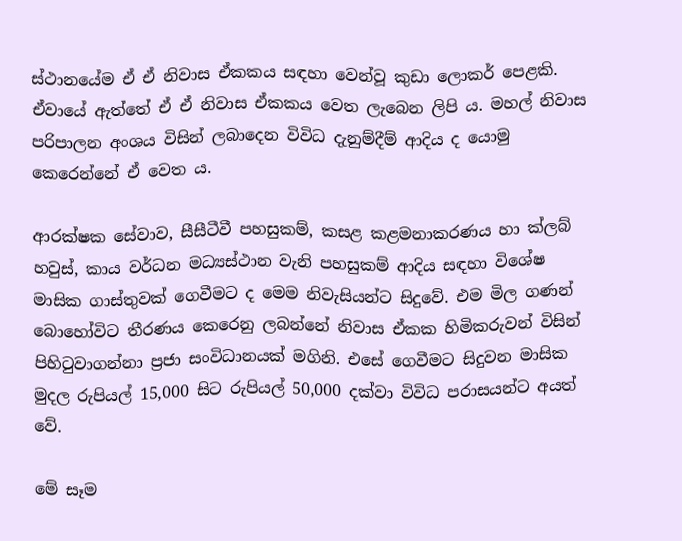ස්ථානයේම ඒ ඒ නිවාස ඒකකය සඳහා වෙන්වූ කුඩා ලොකර් පෙළකි. ඒවායේ ඇත්තේ ඒ ඒ නිවාස ඒකකය වෙත ලැබෙන ලිපි ය. මහල් නිවාස පරිපාලන අංශය විසින් ලබාදෙන විවිධ දැනුම්දීම් ආදිය ද යොමු කෙරෙන්නේ ඒ වෙත ය.

ආරක්ෂක සේවාව, සීසීටීවී පහසුකම්, කසළ කළමනාකරණය හා ක්ලබ් හවුස්, කාය වර්ධන මධ්‍යස්ථාන වැනි පහසුකම් ආදිය සඳහා විශේෂ මාසික ගාස්තුවක් ගෙවීමට ද මෙම නිවැසියන්ට සිදුවේ. එම මිල ගණන් බොහෝවිට තීරණය කෙරෙනු ලබන්නේ නිවාස ඒකක හිමිකරුවන් විසින් පිහිටුවාගන්නා ප්‍රජා සංවිධානයක් මගිනි. එසේ ගෙවීමට සිදුවන මාසික මුදල රුපියල් 15,000 සිට රුපියල් 50,000 දක්වා විවිධ පරාසයන්ට අයත් වේ.

මේ සෑම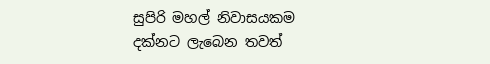සුපිරි මහල් නිවාසයකම දක්නට ලැබෙන තවත්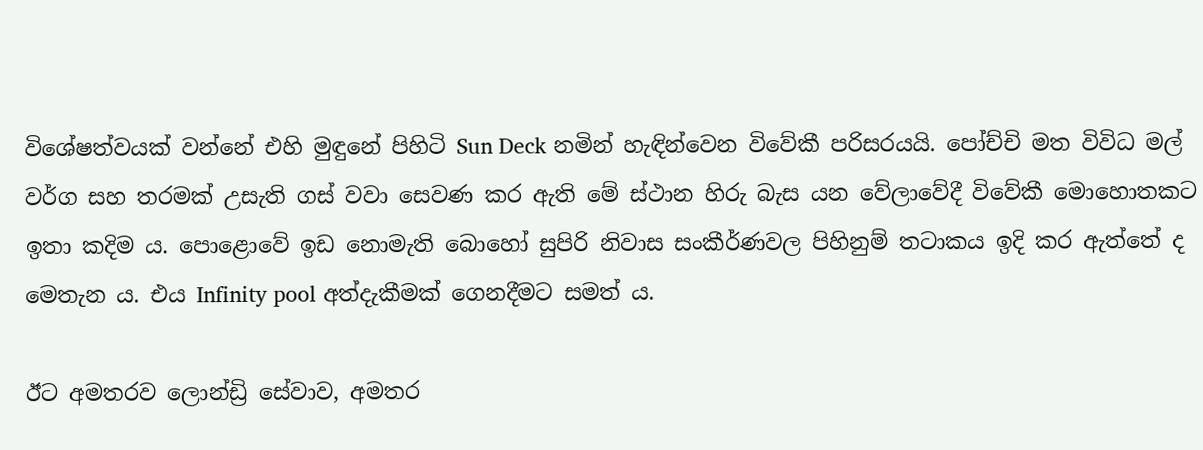විශේෂත්වයක් වන්නේ එහි මුඳුනේ පිහිටි Sun Deck නමින් හැඳින්වෙන විවේකී පරිසරයයි. පෝච්චි මත විවිධ මල් වර්ග සහ තරමක් උසැති ගස් වවා සෙවණ කර ඇති මේ ස්ථාන හිරු බැස යන වේලාවේදී විවේකී මොහොතකට ඉතා කදිම ය. පොළොවේ ඉඩ නොමැති බොහෝ සුපිරි නිවාස සංකීර්ණවල පිහිනුම් තටාකය ඉදි කර ඇත්තේ ද මෙතැන ය. එය Infinity pool අත්දැකීමක් ගෙනදීමට සමත් ය.

ඊට අමතරව ලොන්ඩ්‍රි සේවාව, අමතර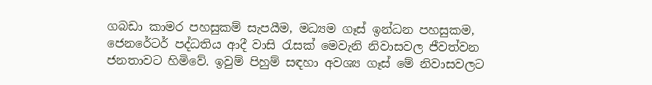ගබඩා කාමර පහසුකම් සැපයීම, මධ්‍යම ගෑස් ඉන්ධන පහසුකම, ජෙනරේටර් පද්ධතිය ආදී වාසි රැසක් මෙවැනි නිවාසවල ජීවත්වන ජනතාවට හිමිවේ. ඉවුම් පිහුම් සඳහා අවශ්‍ය ගෑස් මේ නිවාසවලට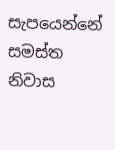සැපයෙන්නේ සමස්ත නිවාස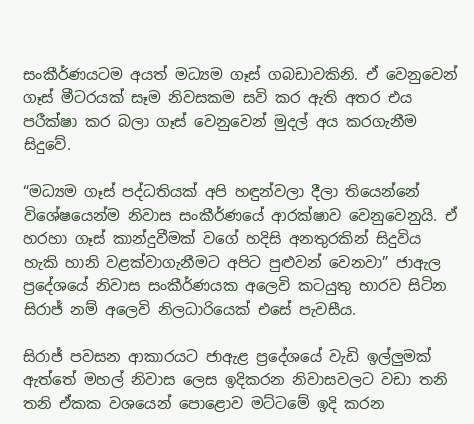සංකීර්ණයටම අයත් මධ්‍යම ගෑස් ගබඩාවකිනි. ඒ වෙනුවෙන් ගෑස් මීටරයක් සෑම නිවසකම සවි කර ඇති අතර එය පරීක්ෂා කර බලා ගෑස් වෙනුවෙන් මුදල් අය කරගැනීම සිදුවේ.

“මධ්‍යම ගෑස් පද්ධතියක් අපි හඳුන්වලා දීලා තියෙන්නේ විශේෂයෙන්ම නිවාස සංකීර්ණයේ ආරක්ෂාව වෙනුවෙනුයි. ඒ හරහා ගෑස් කාන්දුවීමක් වගේ හදිසි අනතුරකින් සිදුවිය හැකි හානි වළක්වාගැනීමට අපිට පුළුවන් වෙනවා” ජාඇල ප්‍රදේශයේ නිවාස සංකීර්ණයක අලෙවි කටයුතු භාරව සිටින සිරාජ් නම් අලෙවි නිලධාරියෙක් එසේ පැවසීය.

සිරාජ් පවසන ආකාරයට ජාඇළ ප්‍රදේශයේ වැඩි ඉල්ලුමක් ඇත්තේ මහල් නිවාස ලෙස ඉදිකරන නිවාසවලට වඩා තනි තනි ඒකක වශයෙන් පොළොව මට්ටමේ ඉදි කරන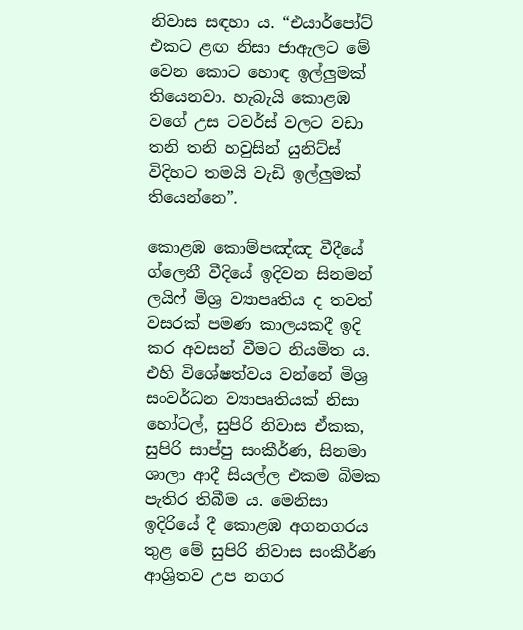නිවාස සඳහා ය. “එයාර්පෝට් එකට ළඟ නිසා ජාඇලට මේ වෙන කොට හොඳ ඉල්ලුමක් තියෙනවා. හැබැයි කොළඹ වගේ උස ටවර්ස් වලට වඩා තනි තනි හවුසින් යුනිට්ස් විදිහට තමයි වැඩි ඉල්ලුමක් තියෙන්නෙ”.

කොළඹ කොම්පඤ්ඤ වීදීයේ ග්ලෙනී වීදියේ ඉදිවන සිනමන් ලයිෆ් මිශ්‍ර ව්‍යාපෘතිය ද තවත් වසරක් පමණ කාලයකදී ඉදි කර අවසන් වීමට නියමිත ය. එහි විශේෂත්වය වන්නේ මිශ්‍ර සංවර්ධන ව්‍යාපෘතියක් නිසා හෝටල්, සුපිරි නිවාස ඒකක, සුපිරි සාප්පු සංකීර්ණ, සිනමා ශාලා ආදී සියල්ල එකම බිමක පැතිර තිබීම ය. මෙනිසා ඉදිරියේ දී කොළඹ අගනගරය තුළ මේ සුපිරි නිවාස සංකීර්ණ ආශ්‍රිතව උප නගර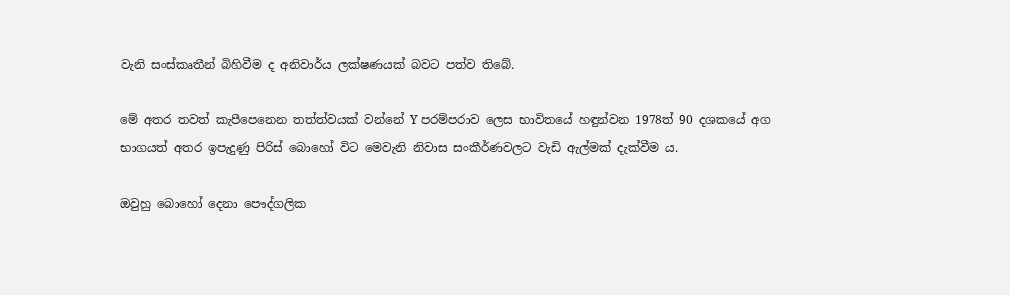වැනි සංස්කෘතීන් බිහිවීම ද අනිවාර්ය ලක්ෂණයක් බවට පත්ව තිබේ.

මේ අතර තවත් කැපීපෙනෙන තත්ත්වයක් වන්නේ Y පරම්පරාව ලෙස භාවිතයේ හඳුන්වන 1978ත් 90 දශකයේ අග භාගයත් අතර ඉපැදුණු පිරිස් බොහෝ විට මෙවැනි නිවාස සංකීර්ණවලට වැඩි ඇල්මක් දැක්වීම ය.

ඔවුහු බොහෝ දෙනා පෞද්ගලික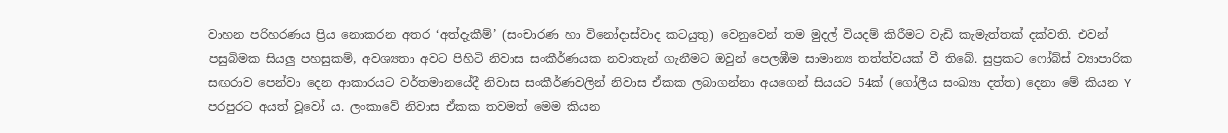වාහන පරිහරණය ප්‍රිය නොකරන අතර ‘අත්දැකීම්’ (සංචාරණ හා විනෝදාස්වාද කටයුතු) වෙනුවෙන් තම මුදල් වියදම් කිරීමට වැඩි කැමැත්තක් දක්වති. එවන් පසුබිමක සියලු පහසුකම්, අවශ්‍යතා අවට පිහිටි නිවාස සංකීර්ණයක නවාතැන් ගැනීමට ඔවුන් පෙලඹීම සාමාන්‍ය තත්ත්වයක් වී තිබේ. සුප්‍රකට ෆෝබ්ස් ව්‍යාපාරික සඟරාව පෙන්වා දෙන ආකාරයට වර්තමානයේදී නිවාස සංකීර්ණවලින් නිවාස ඒකක ලබාගන්නා අයගෙන් සියයට 54ක් (ගෝලීය සංඛ්‍යා දත්ත) දෙනා මේ කියන Y පරපුරට අයත් වූවෝ ය. ලංකාවේ නිවාස ඒකක තවමත් මෙම කියන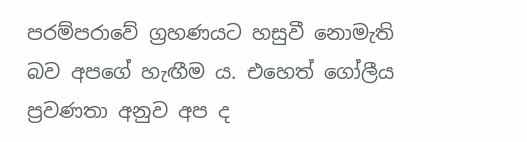පරම්පරාවේ ග්‍රහණයට හසුවී නොමැති බව අපගේ හැඟීම ය. එහෙත් ගෝලීය ප්‍රවණතා අනුව අප ද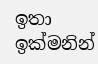ඉතා ඉක්මනින්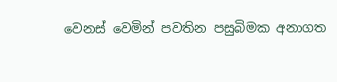වෙනස් වෙමින් පවතින පසුබිමක අනාගත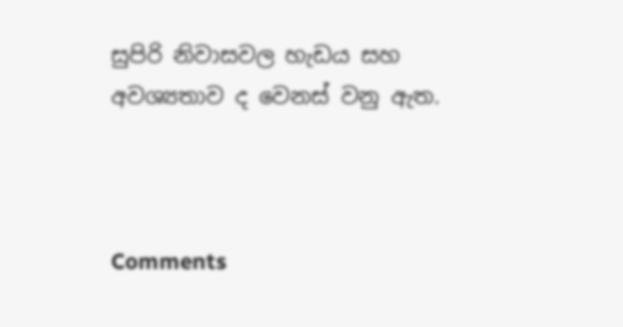සුපිරි නිවාසවල හැඩය සහ අවශ්‍යතාව ද වෙනස් වනු ඇත.



Comments